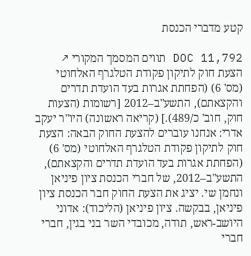קטע מדברי הכנסת

DOC 11,792 תווים המסמך המקורי ↗
הצעת חוק לתיקון פקודת הטלגרף האלחוטי (מס' 6) (הפחתת אגרות בעד הועדת תדרים והקצאתם), התשע"ב–2012 [רשומות (הצעות חוק, חוב' כ/489).] (קריאה ראשונה) היו"ר יעקב אדרי: אנחנו עוברים להצעת החוק הבאה: הצעת חוק לתיקון פקודת הטלגרף האלחוטי (מס' 6) (הפחתת אגרות בעד הועדת תדרים והקצאתם), התשע"ב–2012, של חברי הכנסת ציון פיניאן ונחמן שי. יציג את הצעת החוק חבר הכנסת ציון פיניאן, בבקשה. ציון פיניאן (הליכוד): אדוני היושב-ראש, תודה, מכובדי השר בני בגין, חברי חברי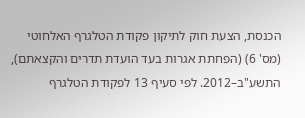הכנסת, הצעת חוק לתיקון פקודת הטלגרף האלחוטי (מס' 6) (הפחתת אגרות בעד הועדת תדרים והקצאתם), התשע"ב–2012. לפי סעיף 13 לפקודת הטלגרף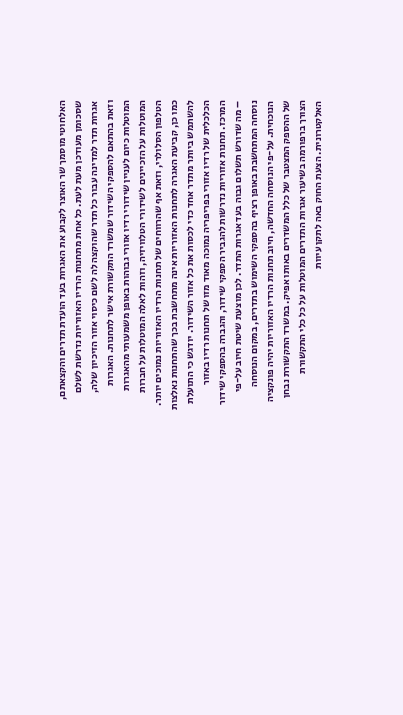האלחוטי מוסמך שר האוצר לקבוע את האגרות בעד הועדת תדרים והקצאתם, שסכומן מעודכן מעת לעת. כל אחת מתחנות הרדיו האזוריות נדרשת לשלם אגרות תדר למדינה עבור כל תדר שהוקצה לה לשם כיסוי אזור הזיכיון שלה, וזאת בהתאם להספקי השידור שמשרד התקשורת אישר לתחנות. האגרות המוטלות כיום לעניין שידורי רדיו אזורי גבוהות באופן משמעותי מהאגרות המוטלות על הזכיינים לשידורי הטלוויזיה, וזהות לאלה המוטלות על חברות הטלפון הסלולרי, וזאת אף שהרווחים של תחנות הרדיו האזוריות נמוכים יותר. כמו כן, קביעת האגרה לתחנות האזוריות אינה מתחשבת בכך שהתחנות נאלצות להשתמש ביותר מתדר אחד כדי לכסות את כל אזור השידור. יודגש כי התועלת הכלכלית של רדיו אזורי בפריפריה נמוכה מאוד מזו של תחנות רדיו באזור המרכז. תחנות אזוריות נדרשות להגביר הספקי שידור, והגברה בהספקי שידור – מה שדורש תשלום גבוה בעד אגרות התדר. לכן מוצעת שיטת חיוב על-פי נוסחה המתחשבת באופן רציף בהספקי השימוש בתדרים, במקום הנוסחה הנוכחית. על-פי הנוסחה החדשה, חיוב תחנות הרדיו האזוריות יהיה פונקציה של ההספק המצטבר של כלל המשדרים באותו אפיק. במשרד התקשורת נבחן הצורך ברפורמה בשיעור אגרות התדרים המוטלות על כל כלי התקשורת האלקטרונית. הצעת החוק באה לתקן עיוות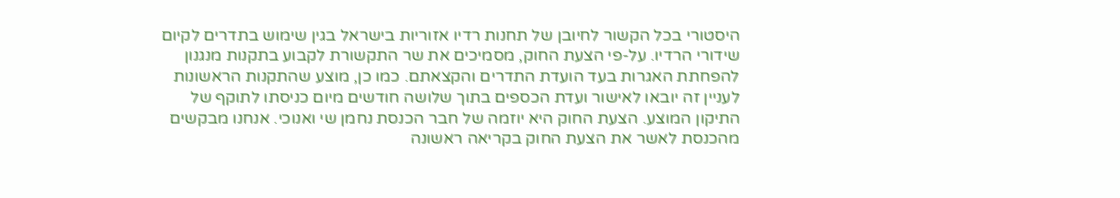היסטורי בכל הקשור לחיובן של תחנות רדיו אזוריות בישראל בגין שימוש בתדרים לקיום שידורי הרדיו. על-פי הצעת החוק, מסמיכים את שר התקשורת לקבוע בתקנות מנגנון להפחתת האגרות בעד הועדת התדרים והקצאתם. כמו כן, מוצע שהתקנות הראשונות לעניין זה יובאו לאישור ועדת הכספים בתוך שלושה חודשים מיום כניסתו לתוקף של התיקון המוצע. הצעת החוק היא יוזמה של חבר הכנסת נחמן שי ואנוכי. אנחנו מבקשים מהכנסת לאשר את הצעת החוק בקריאה ראשונה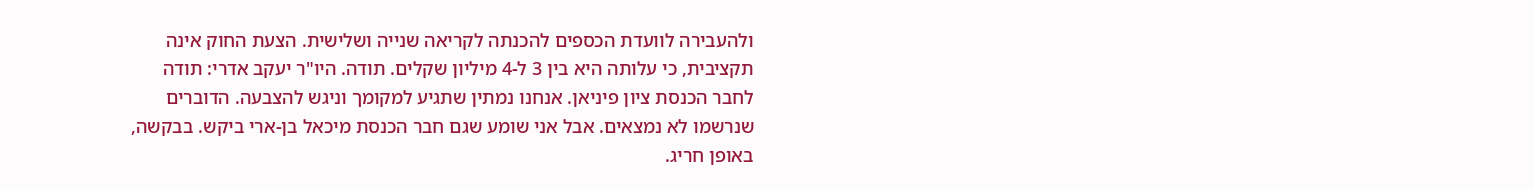ולהעבירה לוועדת הכספים להכנתה לקריאה שנייה ושלישית. הצעת החוק אינה תקציבית, כי עלותה היא בין 3 ל-4 מיליון שקלים. תודה. היו"ר יעקב אדרי: תודה לחבר הכנסת ציון פיניאן. אנחנו נמתין שתגיע למקומך וניגש להצבעה. הדוברים שנרשמו לא נמצאים. אבל אני שומע שגם חבר הכנסת מיכאל בן-ארי ביקש. בבקשה, באופן חריג.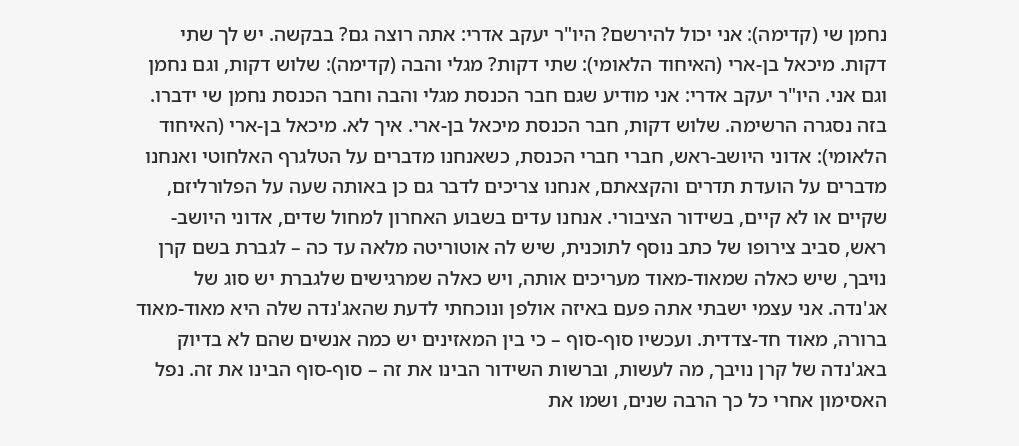נחמן שי (קדימה): אני יכול להירשם? היו"ר יעקב אדרי: אתה רוצה גם? בבקשה. יש לך שתי דקות. מיכאל בן-ארי (האיחוד הלאומי): שתי דקות? מגלי והבה (קדימה): שלוש דקות, וגם נחמן וגם אני. היו"ר יעקב אדרי: אני מודיע שגם חבר הכנסת מגלי והבה וחבר הכנסת נחמן שי ידברו. בזה נסגרה הרשימה. שלוש דקות, חבר הכנסת מיכאל בן-ארי. איך לא. מיכאל בן-ארי (האיחוד הלאומי): אדוני היושב-ראש, חברי חברי הכנסת, כשאנחנו מדברים על הטלגרף האלחוטי ואנחנו מדברים על הועדת תדרים והקצאתם, אנחנו צריכים לדבר גם כן באותה שעה על הפלורליזם, שקיים או לא קיים, בשידור הציבורי. אנחנו עדים בשבוע האחרון למחול שדים, אדוני היושב-ראש, סביב צירופו של כתב נוסף לתוכנית, שיש לה אוטוריטה מלאה עד כה – לגברת בשם קרן נויבך, שיש כאלה שמאוד-מאוד מעריכים אותה, ויש כאלה שמרגישים שלגברת יש סוג של אג'נדה. אני עצמי ישבתי אתה פעם באיזה אולפן ונוכחתי לדעת שהאג'נדה שלה היא מאוד-מאוד ברורה, מאוד חד-צדדית. ועכשיו סוף-סוף – כי בין המאזינים יש כמה אנשים שהם לא בדיוק באג'נדה של קרן נויבך, מה לעשות, וברשות השידור הבינו את זה – סוף-סוף הבינו את זה. נפל האסימון אחרי כל כך הרבה שנים, ושמו את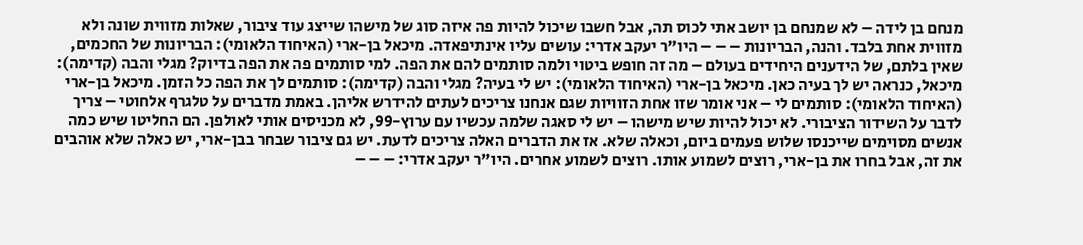מנחם בן לידה – לא שמנחם בן יושב אתי לכוס תה, אבל חשבו שיכול להיות פה איזה סוג של מישהו שייצג עוד ציבור, שאלות מזווית שונה ולא מזווית אחת בלבד. והנה, הבריונות – – – היו"ר יעקב אדרי: עושים עליו אינתיפאדה. מיכאל בן-ארי (האיחוד הלאומי): הבריונות של החכמים, שאין בלתם, של הידענים היחידים בעולם – מה זה חופש ביטוי ולמה סותמים להם את הפה. למי סותמים פה את הפה בדיוק? מגלי והבה (קדימה): מיכאל, כנראה יש לך בעיה כאן. מיכאל בן-ארי (האיחוד הלאומי): יש לי בעיה? מגלי והבה (קדימה): סותמים לך את הפה כל הזמן. מיכאל בן-ארי (האיחוד הלאומי): סותמים לי – אני אומר שזו אחת הזוויות שגם אנחנו צריכים לעתים להידרש אליהן. באמת מדברים על טלגרף אלחוטי – צריך לדבר על השידור הציבורי. לא יכול להיות שיש מישהו – יש לי סאגה שלמה עכשיו עם ערוץ-99, לא מכניסים אותי לאולפן. הם החליטו שיש כמה אנשים מסוימים שייכנסו שלוש פעמים ביום, וכאלה שלא. אז את הדברים האלה צריכים לדעת. יש גם ציבור שבחר בבן-ארי, יש כאלה שלא אוהבים את זה, אבל בחרו את בן-ארי, רוצים לשמוע אותו. רוצים לשמוע אחרים. היו"ר יעקב אדרי: – – –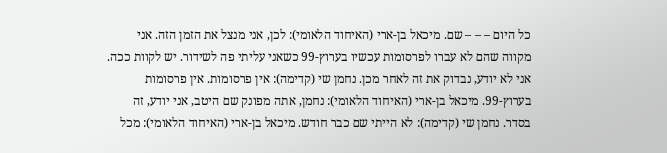כל היום – – – שם. מיכאל בן-ארי (האיחוד הלאומי): לכן, אני מנצל את הזמן הזה. אני מקווה שהם לא עברו לפרסומות עכשיו בערוץ-99 כשאני עליתי פה לשידור. יש לקוות ככה. אני לא יודע, נבדוק את זה לאחר מכן. נחמן שי (קדימה): אין פרסומות. אין פרסומות בערוץ-99. מיכאל בן-ארי (האיחוד הלאומי): נחמן, אתה מפונק שם היטב, אני יודע, זה בסדר. נחמן שי (קדימה): לא הייתי שם כבר חודש. מיכאל בן-ארי (האיחוד הלאומי): מכל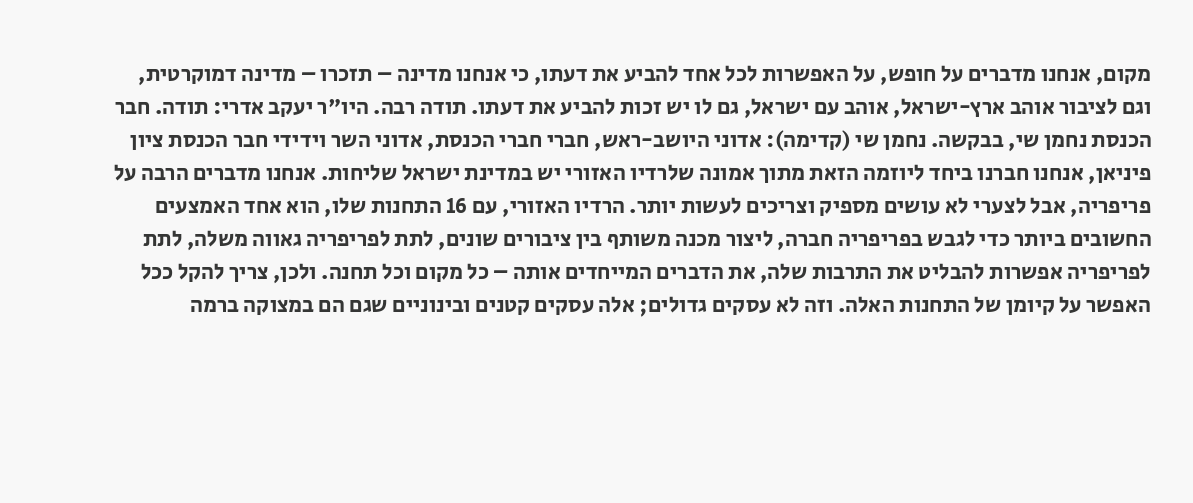מקום, אנחנו מדברים על חופש, על האפשרות לכל אחד להביע את דעתו, כי אנחנו מדינה – תזכרו – מדינה דמוקרטית, וגם לציבור אוהב ארץ-ישראל, אוהב עם ישראל, גם לו יש זכות להביע את דעתו. תודה רבה. היו"ר יעקב אדרי: תודה. חבר הכנסת נחמן שי, בבקשה. נחמן שי (קדימה): אדוני היושב-ראש, חברי חברי הכנסת, אדוני השר וידידי חבר הכנסת ציון פיניאן, אנחנו חברנו ביחד ליוזמה הזאת מתוך אמונה שלרדיו האזורי יש במדינת ישראל שליחות. אנחנו מדברים הרבה על פריפריה, אבל לצערי לא עושים מספיק וצריכים לעשות יותר. הרדיו האזורי, עם 16 התחנות שלו, הוא אחד האמצעים החשובים ביותר כדי לגבש בפריפריה חברה, ליצור מכנה משותף בין ציבורים שונים, לתת לפריפריה גאווה משלה, לתת לפריפריה אפשרות להבליט את התרבות שלה, את הדברים המייחדים אותה – כל מקום וכל תחנה. ולכן, צריך להקל ככל האפשר על קיומן של התחנות האלה. וזה לא עסקים גדולים; אלה עסקים קטנים ובינוניים שגם הם במצוקה ברמה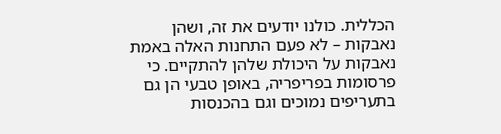הכללית. כולנו יודעים את זה, ושהן נאבקות – לא פעם התחנות האלה באמת נאבקות על היכולת שלהן להתקיים. כי פרסומות בפריפריה, באופן טבעי הן גם בתעריפים נמוכים וגם בהכנסות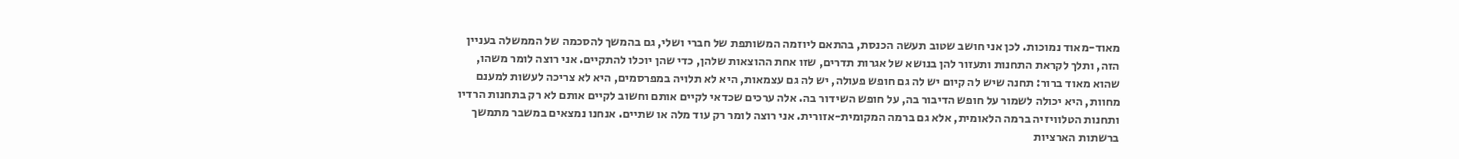מאוד-מאוד נמוכות. לכן אני חושב שטוב תעשה הכנסת, בהתאם ליוזמה המשותפת של חברי ושלי, גם בהמשך להסכמה של הממשלה בעניין הזה, ותלך לקראת התחנות ותעזור להן בנושא של אגרות תדרים, שזו אחת ההוצאות שלהן, כדי שהן יוכלו להתקיים. אני רוצה לומר משהו, שהוא מאוד ברור: תחנה שיש לה קיום יש לה גם חופש פעולה, יש לה גם עצמאות, היא לא תלויה במפרסמים, היא לא צריכה לעשות למענם מחוות, היא יכולה לשמור על חופש הדיבור בה, על חופש השידור בה. אלה ערכים שכדאי לקיים אותם וחשוב לקיים אותם לא רק בתחנות הרדיו ותחנות הטלוויזיה ברמה הלאומית, אלא גם ברמה המקומית-אזורית. אני רוצה לומר רק עוד מלה או שתיים. אנחנו נמצאים במשבר מתמשך ברשתות הארציות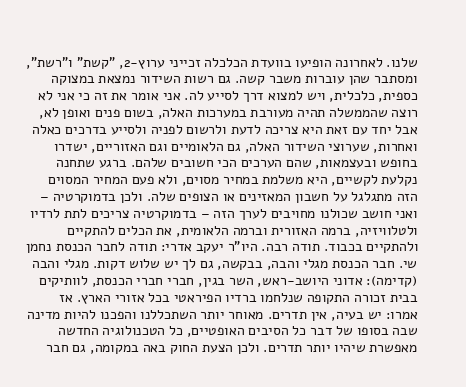שלנו. לאחרונה הופיעו בוועדת הכלכלה זכייני ערוץ-2, "קשת" ו"רשת", ומסתבר שהן עוברות משבר קשה. גם רשות השידור נמצאת במצוקה כספית, כלכלית, ויש למצוא דרך לסייע לה. אני אומר את זה כי אני לא רוצה שהממשלה תהיה מעורבת במערכות האלה, בשום פנים ואופן לא, אבל יחד עם זאת היא צריכה לדעת ולרשום לפניה ולסייע בדרכים כאלה ואחרות, שערוצי השידור האלה, גם הלאומיים וגם האזוריים, ישדרו בחופש ובעצמאות, שהם הערכים הכי חשובים שלהם. ברגע שתחנה נקלעת לקשיים, היא משלמת במחיר מסוים, ולא פעם המחיר המסוים הזה מתגלגל על חשבון המאזינים או הצופים שלה. ולכן בדמוקרטיה – ואני חושב שכולנו מחויבים לערך הזה – בדמוקרטיה צריכים לתת לרדיו ולטלוויזיה, ברמה האזורית וברמה הלאומית, את הכלים להתקיים ולהתקיים בכבוד. תודה רבה. היו"ר יעקב אדרי: תודה לחבר הכנסת נחמן שי. חבר הכנסת מגלי והבה, בבקשה, גם לך יש שלוש דקות. מגלי והבה (קדימה): אדוני היושב-ראש, השר בגין, חברי חברי הכנסת, לוותיקים בבית זכורה התקופה שנלחמו ברדיו הפיראטי בכל אזורי הארץ. אז אמרו: יש בעיה, אין תדרים. מאוחר יותר השתכללנו והפכנו להיות מדינה שבה בסופו של דבר כל הסיבים האופטיים, כל הטכנולוגיה החדשה מאפשרת שיהיו יותר תדרים. ולכן הצעת החוק באה במקומה, גם חבר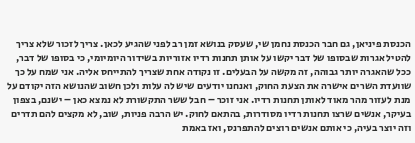הכנסת פיניאן, גם חבר הכנסת נחמן שי, שעסק בנושא זמן רב לפני שהגיע לכאן. צריך לזכור שלא צריך להטיל אגרות שבסופו של דבר יקשו על אותן תחנות רדיו אזוריות בשידור היומיומי, כי בסופו של דבר, ככל שהאגרה יותר גבוהה, זה מקשה על הבעלים. זו נקודה אחת שצריך להתייחס אליה. אני שמח על כך שוועדת השרים אישרה את הצעת החוק, ואנחנו יודעים שיש לה עלות ולכן חשוב שהנושא הזה יקודם על מנת לעזור מהר מאוד לאותן תחנות רדיו. אני זוכר – חבל ששר התקשורת לא נמצא כאן – ישנם, בצפון בעיקר, אנשים שרצו תחנות רדיו מסודרות, בהתאם לחוק. יש הרבה פניות, שוב, לא מקצים להם תדרים וזה יוצר בעיה, כי אותם אנשים רוצים להתפרנס, ואז באמת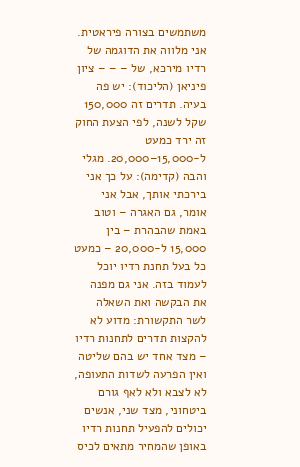משתמשים בצורה פיראטית. אני מלווה את הדוגמה של רדיו מירכא, של – – – ציון פיניאן (הליכוד): יש פה בעיה. תדרים זה 150,000 שקל לשנה, לפי הצעת החוק זה ירד כמעט ל-15,000–20,000. מגלי והבה (קדימה): על כך אני בירכתי אותך, אבל אני אומר, גם האגרה – וטוב באמת שהבהרת – בין 15,000 ל-20,000 – כמעט כל בעל תחנת רדיו יוכל לעמוד בזה. אני גם מפנה את הבקשה ואת השאלה לשר התקשורת: מדוע לא להקצות תדרים לתחנות רדיו – מצד אחד יש בהם שליטה ואין הפרעה לשדות התעופה, לא לצבא ולא לאף גורם ביטחוני, מצד שני, אנשים יכולים להפעיל תחנות רדיו באופן שהמחיר מתאים לכיס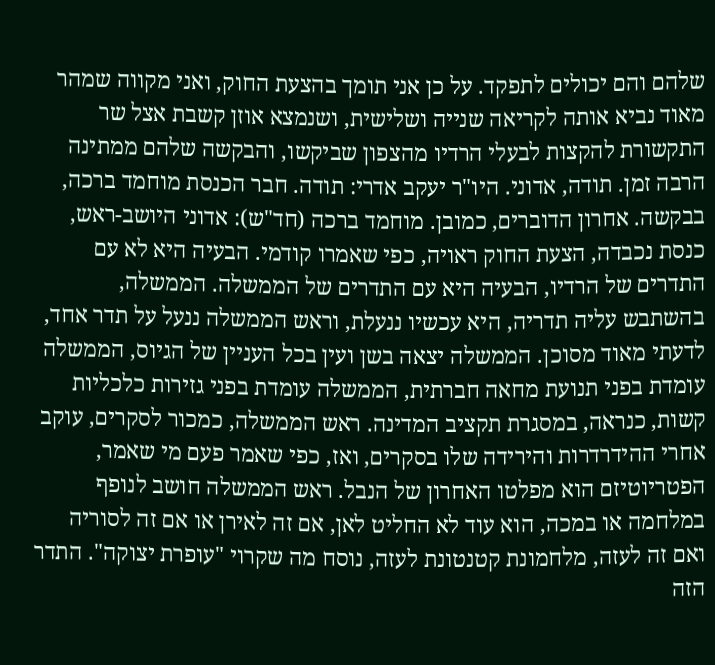שלהם והם יכולים לתפקד. על כן אני תומך בהצעת החוק, ואני מקווה שמהר מאוד נביא אותה לקריאה שנייה ושלישית, ושנמצא אוזן קשבת אצל שר התקשורת להקצות לבעלי הרדיו מהצפון שביקשו, והבקשה שלהם ממתינה הרבה זמן. תודה, אדוני. היו"ר יעקב אדרי: תודה. חבר הכנסת מוחמד ברכה, בבקשה. אחרון הדוברים, כמובן. מוחמד ברכה (חד"ש): אדוני היושב-ראש, כנסת נכבדה, הצעת החוק ראויה, כפי שאמרו קודמי. הבעיה היא לא עם התדרים של הרדיו, הבעיה היא עם התדרים של הממשלה. הממשלה, בהשתבש עליה תדריה, היא עכשיו ננעלת, וראש הממשלה ננעל על תדר אחד, לדעתי מאוד מסוכן. הממשלה יצאה בשן ועין בכל העניין של הגיוס, הממשלה עומדת בפני תנועת מחאה חברתית, הממשלה עומדת בפני גזירות כלכליות קשות, כנראה, במסגרת תקציב המדינה. ראש הממשלה, כמכור לסקרים, עוקב אחרי ההידרדרות והירידה שלו בסקרים, ואז, כפי שאמר פעם מי שאמר, הפטריוטיזם הוא מפלטו האחרון של הנבל. ראש הממשלה חושב לנופף במלחמה או במכה, הוא עוד לא החליט לאן, אם זה לאירן או אם זה לסוריה ואם זה לעזה, מלחמונת קטנטונת לעזה, נוסח מה שקרוי "עופרת יצוקה". התדר הזה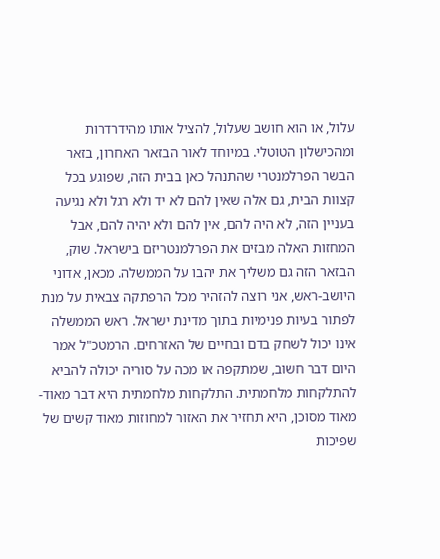עלול, או הוא חושב שעלול, להציל אותו מהידרדרות ומהכישלון הטוטלי. במיוחד לאור הבזאר האחרון, בזאר הבשר הפרלמנטרי שהתנהל כאן בבית הזה, שפוגע בכל קצוות הבית, גם אלה שאין להם לא יד ולא רגל ולא נגיעה בעניין הזה, לא היה להם, אין להם ולא יהיה להם, אבל המחזות האלה מבזים את הפרלמנטריזם בישראל. שוק, הבזאר הזה גם משליך את יהבו על הממשלה. מכאן, אדוני היושב-ראש, אני רוצה להזהיר מכל הרפתקה צבאית על מנת לפתור בעיות פנימיות בתוך מדינת ישראל. ראש הממשלה אינו יכול לשחק בדם ובחיים של האזרחים. הרמטכ"ל אמר היום דבר חשוב, שמתקפה או מכה על סוריה יכולה להביא להתלקחות מלחמתית. התלקחות מלחמתית היא דבר מאוד-מאוד מסוכן, היא תחזיר את האזור למחוזות מאוד קשים של שפיכות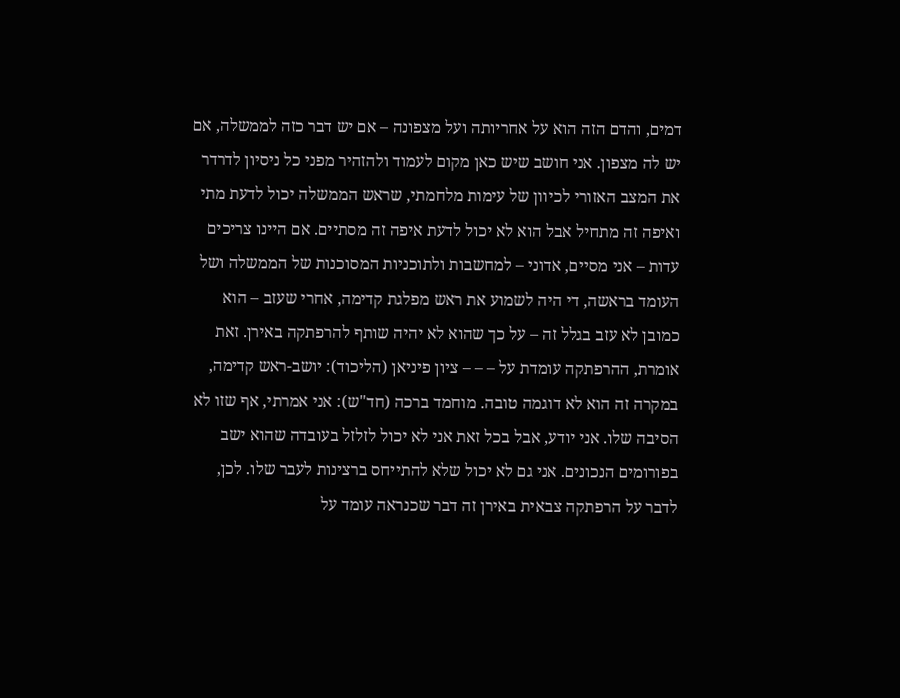דמים, והדם הזה הוא על אחריותה ועל מצפונה – אם יש דבר כזה לממשלה, אם יש לה מצפון. אני חושב שיש כאן מקום לעמוד ולהזהיר מפני כל ניסיון לדרדר את המצב האזורי לכיוון של עימות מלחמתי, שראש הממשלה יכול לדעת מתי ואיפה זה מתחיל אבל הוא לא יכול לדעת איפה זה מסתיים. אם היינו צריכים עדות – אני מסיים, אדוני – למחשבות ולתוכניות המסוכנות של הממשלה ושל העומד בראשה, די היה לשמוע את ראש מפלגת קדימה, אחרי שעזב – הוא כמובן לא עזב בגלל זה – על כך שהוא לא יהיה שותף להרפתקה באירן. זאת אומרת, ההרפתקה עומדת על – – – ציון פיניאן (הליכוד): יושב-ראש קדימה, במקרה זה הוא לא דוגמה טובה. מוחמד ברכה (חד"ש): אני אמרתי, אף שזו לא הסיבה שלו. אני יודע, אבל בכל זאת אני לא יכול לזלזל בעובדה שהוא ישב בפורומים הנכונים. אני גם לא יכול שלא להתייחס ברצינות לעבר שלו. לכן, לדבר על הרפתקה צבאית באירן זה דבר שכנראה עומד על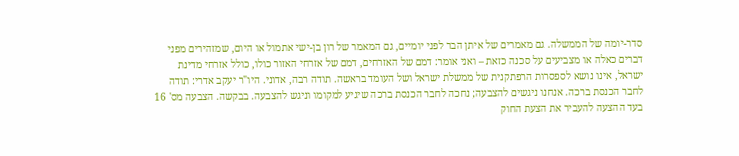סדר-יומה של הממשלה. גם מאמרים של איתן הבר לפני יומיים, גם המאמר של רון בן-ישי אתמול או היום, שמזהירים מפני דברים כאלה או מצביעים על סכנה כזאת – ואני אומר: דמם של האזרחים, דמם של אזרחי האזור כולו, כולל אזרחי מדינת ישראל, אינו נושא לספסרות הרפתקנית של ממשלת ישראל ושל העומד בראשה. תודה רבה, אדוני. היו"ר יעקב אדרי: תודה לחבר הכנסת ברכה. אנחנו ניגשים להצבעה; נחכה לחבר הכנסת ברכה שיגיע למקומו וניגש להצבעה. בבקשה. הצבעה מס' 16 בעד ההצעה להעביר את הצעת החוק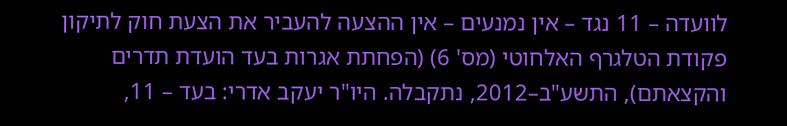לוועדה – 11 נגד – אין נמנעים – אין ההצעה להעביר את הצעת חוק לתיקון פקודת הטלגרף האלחוטי (מס' 6) (הפחתת אגרות בעד הועדת תדרים והקצאתם), התשע"ב–2012, נתקבלה. היו"ר יעקב אדרי: בעד – 11,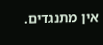אין מתנגדים.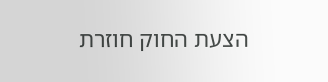הצעת החוק חוזרת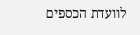לוועדת הכספים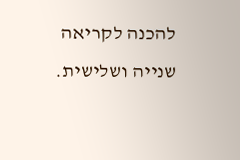להכנה לקריאה שנייה ושלישית.